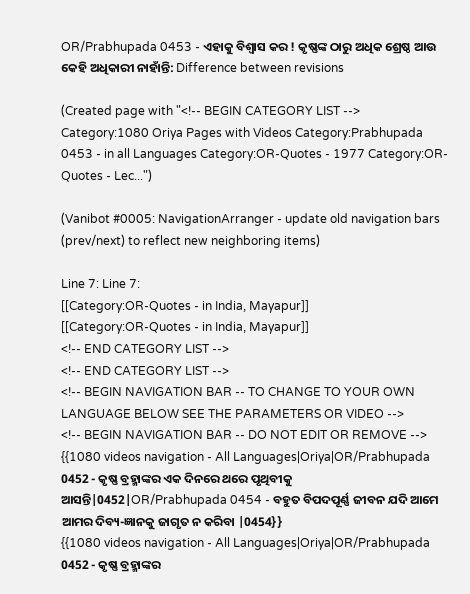OR/Prabhupada 0453 - ଏହାକୁ ବିଶ୍ଵାସ କର ! କୃଷ୍ଣଙ୍କ ଠାରୁ ଅଧିକ ଶ୍ରେଷ୍ଠ ଆଉ କେହି ଅଧିକାରୀ ନାହାଁନ୍ତି: Difference between revisions

(Created page with "<!-- BEGIN CATEGORY LIST --> Category:1080 Oriya Pages with Videos Category:Prabhupada 0453 - in all Languages Category:OR-Quotes - 1977 Category:OR-Quotes - Lec...")

(Vanibot #0005: NavigationArranger - update old navigation bars (prev/next) to reflect new neighboring items)

Line 7: Line 7:
[[Category:OR-Quotes - in India, Mayapur]]
[[Category:OR-Quotes - in India, Mayapur]]
<!-- END CATEGORY LIST -->
<!-- END CATEGORY LIST -->
<!-- BEGIN NAVIGATION BAR -- TO CHANGE TO YOUR OWN LANGUAGE BELOW SEE THE PARAMETERS OR VIDEO -->
<!-- BEGIN NAVIGATION BAR -- DO NOT EDIT OR REMOVE -->
{{1080 videos navigation - All Languages|Oriya|OR/Prabhupada 0452 - କୃଷ୍ଣ ବ୍ରହ୍ମାଙ୍କର ଏକ ଦିନରେ ଥରେ ପୃଥିବୀକୁ ଆସନ୍ତି|0452|OR/Prabhupada 0454 - ବହୁତ ବିପଦପୂର୍ଣ୍ଣ ଜୀବନ ଯଦି ଆମେ ଆମର ଦିବ୍ୟ-ଜ୍ଞାନକୁ ଜାଗୃତ ନ କରିବା |0454}}
{{1080 videos navigation - All Languages|Oriya|OR/Prabhupada 0452 - କୃଷ୍ଣ ବ୍ରହ୍ମାଙ୍କର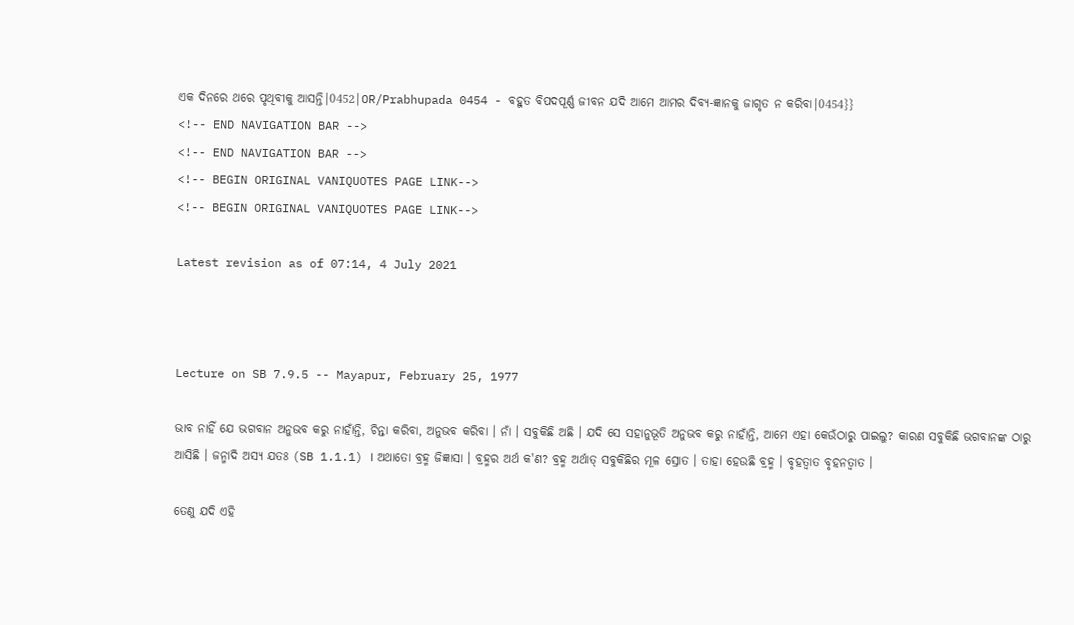ଏକ ଦିନରେ ଥରେ ପୃଥିବୀକୁ ଆସନ୍ତି|0452|OR/Prabhupada 0454 - ବହୁତ ବିପଦପୂର୍ଣ୍ଣ ଜୀବନ ଯଦି ଆମେ ଆମର ଦିବ୍ୟ-ଜ୍ଞାନକୁ ଜାଗୃତ ନ କରିବା|0454}}
<!-- END NAVIGATION BAR -->
<!-- END NAVIGATION BAR -->
<!-- BEGIN ORIGINAL VANIQUOTES PAGE LINK-->
<!-- BEGIN ORIGINAL VANIQUOTES PAGE LINK-->

Latest revision as of 07:14, 4 July 2021



Lecture on SB 7.9.5 -- Mayapur, February 25, 1977

ଭାବ ନାହିଁ ଯେ ଭଗବାନ ଅନୁଭବ କରୁ ନାହାଁନ୍ତି, ଚିନ୍ତା କରିବା, ଅନୁଭବ କରିବା । ନାଁ । ସବୁକିଛି ଅଛି । ଯଦି ସେ ସହାନୁଭୂତି ଅନୁଭବ କରୁ ନାହାଁନ୍ତି, ଆମେ ଏହା କେଉଁଠାରୁ ପାଇଲୁ? କାରଣ ସବୁକିଛି ଭଗବାନଙ୍କ ଠାରୁ ଆସିଛି । ଜନ୍ମାଦି ଅସ୍ୟ ଯତଃ (SB 1.1.1) । ଅଥାତୋ ବ୍ରହ୍ମ ଜିଜ୍ଞାସା । ବ୍ରହ୍ମର ଅର୍ଥ କ'ଣ? ବ୍ରହ୍ମ ଅର୍ଥାତ୍ ସବୁକିଛିର ମୂଳ ସ୍ରୋତ । ତାହା ହେଉଛି ବ୍ରହ୍ମ । ବୃହତ୍ଵାତ ବୃହନତ୍ଵାତ ।

ତେଣୁ ଯଦି ଏହି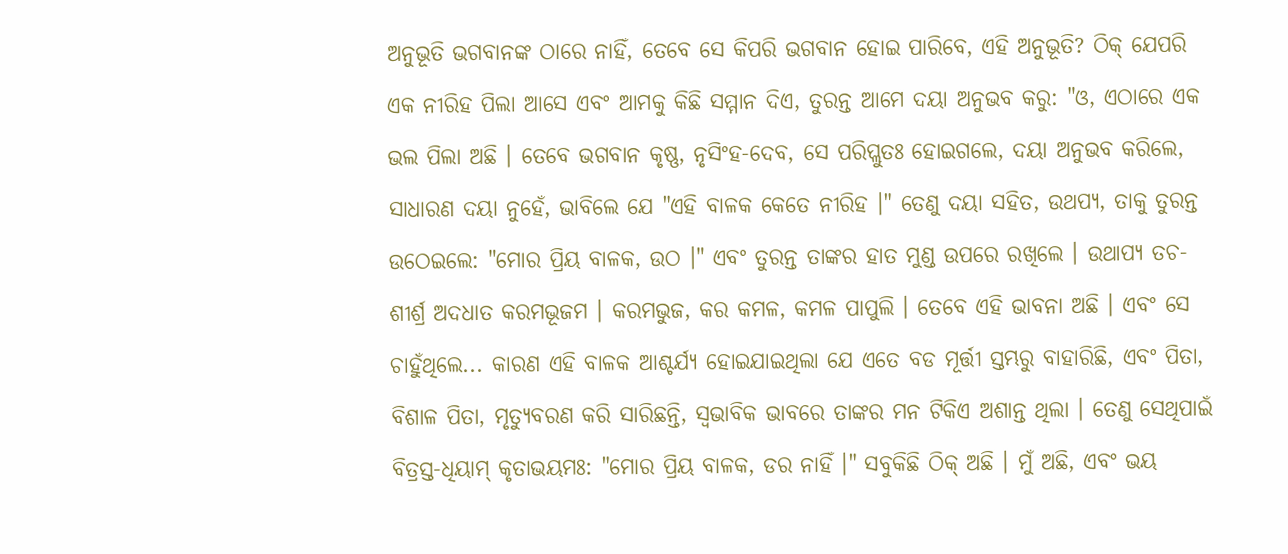ଅନୁଭୂତି ଭଗବାନଙ୍କ ଠାରେ ନାହିଁ, ତେବେ ସେ କିପରି ଭଗବାନ ହୋଇ ପାରିବେ, ଏହି ଅନୁଭୂତି? ଠିକ୍ ଯେପରି ଏକ ନୀରିହ ପିଲା ଆସେ ଏବଂ ଆମକୁ କିଛି ସମ୍ମାନ ଦିଏ, ତୁରନ୍ତ ଆମେ ଦୟା ଅନୁଭବ କରୁ: "ଓ, ଏଠାରେ ଏକ ଭଲ ପିଲା ଅଛି । ତେବେ ଭଗବାନ କୃଷ୍ଣ, ନୃସିଂହ-ଦେବ, ସେ ପରିପ୍ଲୁତଃ ହୋଇଗଲେ, ଦୟା ଅନୁଭବ କରିଲେ, ସାଧାରଣ ଦୟା ନୁହେଁ, ଭାବିଲେ ଯେ "ଏହି ବାଳକ କେତେ ନୀରିହ ।" ତେଣୁ ଦୟା ସହିତ, ଉଥପ୍ୟ, ତାକୁ ତୁରନ୍ତ ଉଠେଇଲେ: "ମୋର ପ୍ରିୟ ବାଳକ, ଉଠ ।" ଏବଂ ତୁରନ୍ତ ତାଙ୍କର ହାତ ମୁଣ୍ଡ ଉପରେ ରଖିଲେ । ଉଥାପ୍ୟ ତଚ-ଶୀର୍ଶ୍ର ଅଦଧାତ କରମଭୂଜମ । କରମଭୁଜ, କର କମଳ, କମଳ ପାପୁଲି । ତେବେ ଏହି ଭାବନା ଅଛି । ଏବଂ ସେ ଚାହୁଁଥିଲେ... କାରଣ ଏହି ବାଳକ ଆଶ୍ଚର୍ଯ୍ୟ ହୋଇଯାଇଥିଲା ଯେ ଏତେ ବଡ ମୂର୍ତ୍ତୀ ସ୍ତମ୍ଭରୁ ବାହାରିଛି, ଏବଂ ପିତା, ବିଶାଳ ପିତା, ମୃତ୍ୟୁବରଣ କରି ସାରିଛନ୍ତି, ସ୍ଵଭାବିକ ଭାବରେ ତାଙ୍କର ମନ ଟିକିଏ ଅଶାନ୍ତ ଥିଲା । ତେଣୁ ସେଥିପାଇଁ ବିତ୍ରସ୍ତ-ଧିୟାମ୍ କୃତାଭୟମଃ: "ମୋର ପ୍ରିୟ ବାଳକ, ଡର ନାହିଁ ।" ସବୁକିଛି ଠିକ୍ ଅଛି । ମୁଁ ଅଛି, ଏବଂ ଭୟ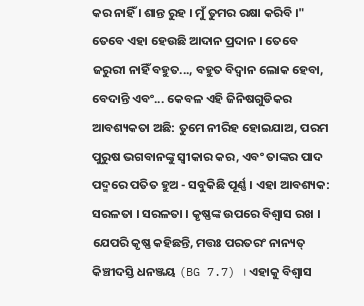କର ନାହିଁ । ଶାନ୍ତ ରୁହ । ମୁଁ ତୁମର ରକ୍ଷା କରିବି ।" ତେବେ ଏହା ହେଉଛି ଆଦାନ ପ୍ରଦାନ । ତେବେ ଜରୁରୀ ନାହିଁ ବହୁତ..., ବହୁତ ବିଦ୍ଵାନ ଲୋକ ହେବା, ବେଦାନ୍ତି ଏବଂ... କେବଳ ଏହି ଜିନିଷଗୁଡିକର ଆବଶ୍ୟକତା ଅଛି: ତୁମେ ନୀରିହ ହୋଇଯାଅ, ପରମ ପୁରୁଷ ଭଗବାନଙ୍କୁ ସ୍ଵୀକାର କର, ଏବଂ ତାଙ୍କର ପାଦ ପଦ୍ମରେ ପତିତ ହୁଅ - ସବୁକିଛି ପୂର୍ଣ୍ଣ । ଏହା ଆବଶ୍ୟକ: ସରଳତା । ସରଳତା । କୃଷ୍ଣଙ୍କ ଉପରେ ବିଶ୍ଵାସ ରଖ । ଯେପରି କୃଷ୍ଣ କହିଛନ୍ତି, ମତ୍ତଃ ପରତରଂ ନାନ୍ୟତ୍ କିଞ୍ଚୀଦସ୍ତି ଧନଞ୍ଜୟ (BG 7.7) । ଏହାକୁ ବିଶ୍ଵାସ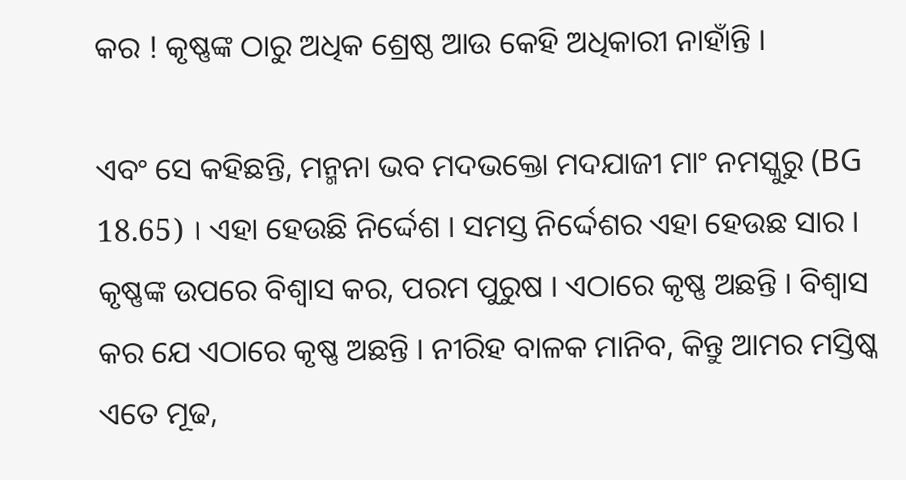କର ! କୃଷ୍ଣଙ୍କ ଠାରୁ ଅଧିକ ଶ୍ରେଷ୍ଠ ଆଉ କେହି ଅଧିକାରୀ ନାହାଁନ୍ତି ।

ଏବଂ ସେ କହିଛନ୍ତି, ମନ୍ମନା ଭବ ମଦଭକ୍ତୋ ମଦଯାଜୀ ମାଂ ନମସ୍କୁରୁ (BG 18.65) । ଏହା ହେଉଛି ନିର୍ଦ୍ଦେଶ । ସମସ୍ତ ନିର୍ଦ୍ଦେଶର ଏହା ହେଉଛ ସାର । କୃଷ୍ଣଙ୍କ ଉପରେ ବିଶ୍ଵାସ କର, ପରମ ପୁରୁଷ । ଏଠାରେ କୃଷ୍ଣ ଅଛନ୍ତି । ବିଶ୍ଵାସ କର ଯେ ଏଠାରେ କୃଷ୍ଣ ଅଛନ୍ତି । ନୀରିହ ବାଳକ ମାନିବ, କିନ୍ତୁ ଆମର ମସ୍ତିଷ୍କ ଏତେ ମୂଢ,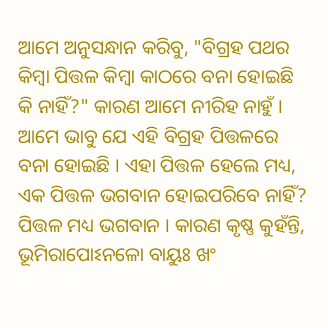ଆମେ ଅନୁସନ୍ଧାନ କରିବୁ, "ବିଗ୍ରହ ପଥର କିମ୍ଵା ପିତ୍ତଳ କିମ୍ଵା କାଠରେ ବନା ହୋଇଛି କି ନାହିଁ?" କାରଣ ଆମେ ନୀରିହ ନାହୁଁ । ଆମେ ଭାବୁ ଯେ ଏହି ବିଗ୍ରହ ପିତ୍ତଳରେ ବନା ହୋଇଛି । ଏହା ପିତ୍ତଳ ହେଲେ ମଧ୍ୟ, ଏକ ପିତ୍ତଳ ଭଗବାନ ହୋଇପରିବେ ନାହିଁ? ପିତ୍ତଳ ମଧ୍ୟ ଭଗବାନ । କାରଣ କୃଷ୍ଣ କୁହଁନ୍ତି, ଭୂମିରାପୋଽନଳୋ ବାୟୁଃ ଖଂ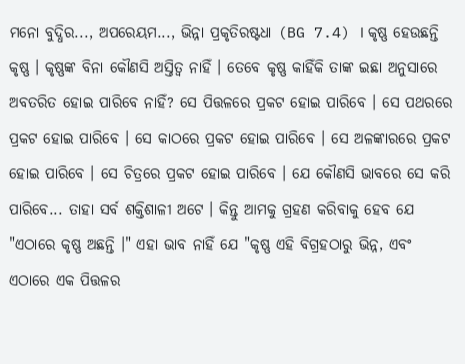ମନୋ ବୁଦ୍ଧିର..., ଅପରେୟମ..., ଭିନ୍ନା ପ୍ରକୃତିରଷ୍ଟଧା (BG 7.4) । କୃଷ୍ଣ ହେଉଛନ୍ତି କୃଷ୍ଣ । କୃଷ୍ଣଙ୍କ ବିନା କୌଣସି ଅସ୍ତିତ୍ଵ ନାହିଁ । ତେବେ କୃଷ୍ଣ କାହିଁକି ତାଙ୍କ ଇଛା ଅନୁସାରେ ଅବତରିତ ହୋଇ ପାରିବେ ନାହିଁ? ସେ ପିତ୍ତଳରେ ପ୍ରକଟ ହୋଇ ପାରିବେ । ସେ ପଥରରେ ପ୍ରକଟ ହୋଇ ପାରିବେ । ସେ କାଠରେ ପ୍ରକଟ ହୋଇ ପାରିବେ । ସେ ଅଳଙ୍କାରରେ ପ୍ରକଟ ହୋଇ ପାରିବେ । ସେ ଚିତ୍ରରେ ପ୍ରକଟ ହୋଇ ପାରିବେ । ଯେ କୌଣସି ଭାବରେ ସେ କରି ପାରିବେ... ତାହା ସର୍ବ ଶକ୍ତିଶାଳୀ ଅଟେ । କିନ୍ତୁ ଆମକୁ ଗ୍ରହଣ କରିବାକୁ ହେବ ଯେ "ଏଠାରେ କୃଷ୍ଣ ଅଛନ୍ତି ।" ଏହା ଭାବ ନାହିଁ ଯେ "କୃଷ୍ଣ ଏହି ବିଗ୍ରହଠାରୁ ଭିନ୍ନ, ଏବଂ ଏଠାରେ ଏକ ପିତ୍ତଳର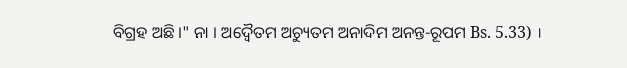ବିଗ୍ରହ ଅଛି ।" ନା । ଅଦ୍ଵୈତମ ଅଚ୍ୟୁତମ ଅନାଦିମ ଅନନ୍ତ-ରୂପମ Bs. 5.33) ।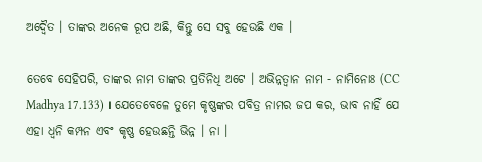ଅଦ୍ଵୈତ । ତାଙ୍କର ଅନେକ ରୂପ ଅଛି, କିନ୍ତୁ ସେ ସବୁ ହେଉଛି ଏକ ।

ତେବେ ସେହିପରି, ତାଙ୍କର ନାମ ତାଙ୍କର ପ୍ରତିନିଧି ଅଟେ । ଅଭିନ୍ନତ୍ଵାନ ନାମ - ନାମିନୋଃ (CC Madhya 17.133) । ଯେତେବେଳେ ତୁମେ କୃଷ୍ଣଙ୍କର ପବିତ୍ର ନାମର ଜପ କର, ଭାବ ନାହିଁ ଯେ ଏହା ଧ୍ଵନି କମ୍ପନ ଏବଂ କୃଷ୍ଣ ହେଉଛନ୍ତି ଭିନ୍ନ । ନା ।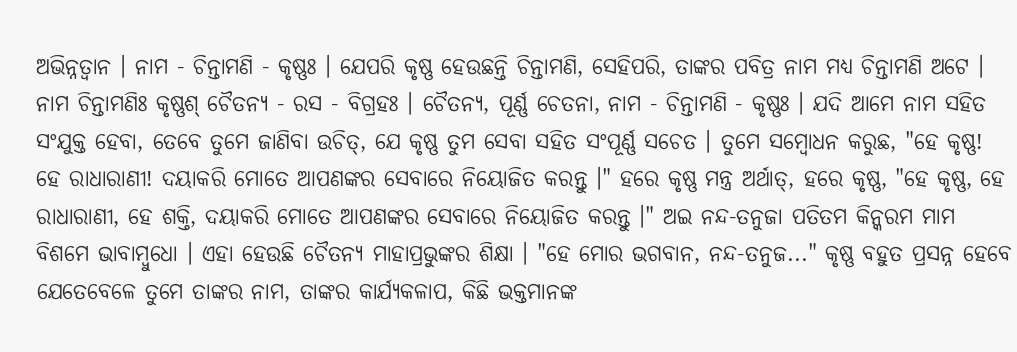ଅଭିନ୍ନତ୍ଵାନ । ନାମ - ଚିନ୍ତାମଣି - କୃଷ୍ଣଃ । ଯେପରି କୃଷ୍ଣ ହେଉଛନ୍ତି ଚିନ୍ତାମଣି, ସେହିପରି, ତାଙ୍କର ପବିତ୍ର ନାମ ମଧ୍ୟ ଚିନ୍ତାମଣି ଅଟେ । ନାମ ଚିନ୍ତାମଣିଃ କୃଷ୍ଣଶ୍ ଚୈତନ୍ୟ - ରସ - ବିଗ୍ରହଃ । ଚୈତନ୍ୟ, ପୂର୍ଣ୍ଣ ଚେତନା, ନାମ - ଚିନ୍ତାମଣି - କୃଷ୍ଣଃ । ଯଦି ଆମେ ନାମ ସହିତ ସଂଯୁକ୍ତ ହେବା, ତେବେ ତୁମେ ଜାଣିବା ଉଚିତ୍, ଯେ କୃଷ୍ଣ ତୁମ ସେବା ସହିତ ସଂପୂର୍ଣ୍ଣ ସଚେତ । ତୁମେ ସମ୍ଵୋଧନ କରୁଛ, "ହେ କୃଷ୍ଣ! ହେ ରାଧାରାଣୀ! ଦୟାକରି ମୋତେ ଆପଣଙ୍କର ସେବାରେ ନିୟୋଜିତ କରନ୍ତୁ ।" ହରେ କୃଷ୍ଣ ମନ୍ତ୍ର ଅର୍ଥାତ୍, ହରେ କୃଷ୍ଣ, "ହେ କୃଷ୍ଣ, ହେ ରାଧାରାଣୀ, ହେ ଶକ୍ତି, ଦୟାକରି ମୋତେ ଆପଣଙ୍କର ସେବାରେ ନିୟୋଜିତ କରନ୍ତୁ ।" ଅଇ ନନ୍ଦ-ତନୁଜା ପତିତମ କିନ୍କରମ ମାମ ବିଶମେ ଭାବାମ୍ଵୁଧୋ । ଏହା ହେଉଛି ଚୈତନ୍ୟ ମାହାପ୍ରଭୁଙ୍କର ଶିକ୍ଷା । "ହେ ମୋର ଭଗବାନ, ନନ୍ଦ-ତନୁଜ..." କୃଷ୍ଣ ବହୁତ ପ୍ରସନ୍ନ ହେବେ ଯେତେବେଳେ ତୁମେ ତାଙ୍କର ନାମ, ତାଙ୍କର କାର୍ଯ୍ୟକଳାପ, କିଛି ଭକ୍ତମାନଙ୍କ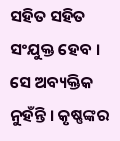ସହିତ ସହିତ ସଂଯୁକ୍ତ ହେବ । ସେ ଅବ୍ୟକ୍ତିକ ନୁହଁନ୍ତି । କୃଷ୍ଣଙ୍କର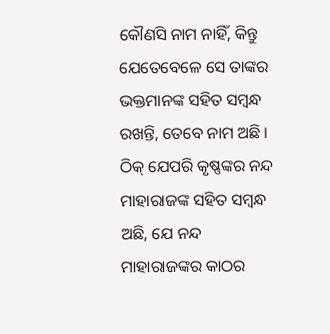କୌଣସି ନାମ ନାହିଁ, କିନ୍ତୁ ଯେତେବେଳେ ସେ ତାଙ୍କର ଭକ୍ତମାନଙ୍କ ସହିତ ସମ୍ଵନ୍ଧ ରଖନ୍ତି, ତେବେ ନାମ ଅଛି । ଠିକ୍ ଯେପରି କୃଷ୍ଣଙ୍କର ନନ୍ଦ ମାହାର‍ାଜଙ୍କ ସହିତ ସମ୍ଵନ୍ଧ ଅଛି, ଯେ ନନ୍ଦ ମାହାରାଜଙ୍କର କାଠର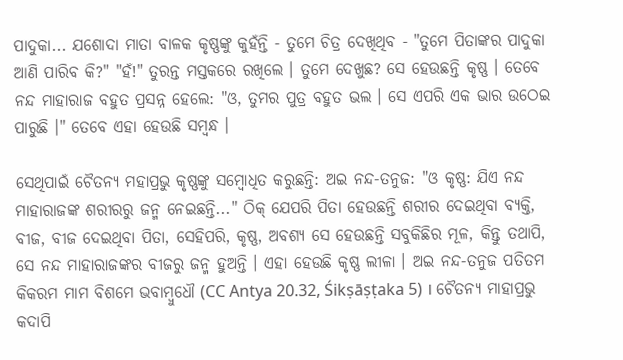ପାଦୁକା... ଯଶୋଦା ମାତା ବାଳକ କୃଷ୍ଣଙ୍କୁ କୁହଁନ୍ତି - ତୁମେ ଚିତ୍ର ଦେଖିଥିବ - "ତୁମେ ପିତାଙ୍କର ପାଦୁକା ଆଣି ପାରିବ କି?" "ହଁ!" ତୁରନ୍ତ ମସ୍ତକରେ ରଖିଲେ । ତୁମେ ଦେଖୁଛ? ସେ ହେଉଛନ୍ତି କୃଷ୍ଣ । ତେବେ ନନ୍ଦ ମାହାରାଜ ବହୁତ ପ୍ରସନ୍ନ ହେଲେ: "ଓ, ତୁମର ପୁତ୍ର ବହୁତ ଭଲ । ସେ ଏପରି ଏକ ଭାର ଉଠେଇ ପାରୁଛି ।" ତେବେ ଏହା ହେଉଛି ସମ୍ଵନ୍ଧ ।

ସେଥିପାଇଁ ଚୈତନ୍ୟ ମହାପ୍ରଭୁ କୃଷ୍ଣଙ୍କୁ ସମ୍ଵୋଧିତ କରୁଛନ୍ତି: ଅଇ ନନ୍ଦ-ତନୁଜ: "ଓ କୃଷ୍ଣ: ଯିଏ ନନ୍ଦ ମାହାରାଜଙ୍କ ଶରୀରରୁ ଜନ୍ମ ନେଇଛନ୍ତି..." ଠିକ୍ ଯେପରି ପିତା ହେଉଛନ୍ତି ଶରୀର ଦେଇଥିବା ବ୍ୟକ୍ତି, ବୀଜ, ବୀଜ ଦେଇଥିବା ପିତା, ସେହିପରି, କୃଷ୍ଣ, ଅବଶ୍ୟ ସେ ହେଉଛନ୍ତି ସବୁକିଛିର ମୂଳ, କିନ୍ତୁ ତଥାପି, ସେ ନନ୍ଦ ମାହାରାଜଙ୍କର ବୀଜରୁ ଜନ୍ମ ହୁଅନ୍ତି । ଏହା ହେଉଛି କୃଷ୍ଣ ଲୀଳା । ଅଇ ନନ୍ଦ-ତନୁଜ ପତିତମ କିକରମ ମାମ ବିଶମେ ଭବାମ୍ଵୁଧୌ (CC Antya 20.32, Śikṣāṣṭaka 5) । ଚୈତନ୍ୟ ମାହାପ୍ରଭୁ କଦାପି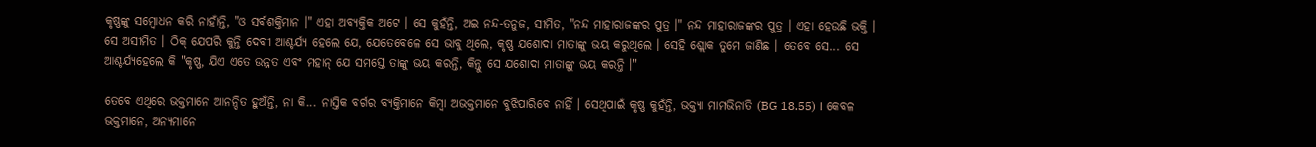କୃଷ୍ଣଙ୍କୁ ସମ୍ଵୋଧନ କରି ନାହାଁନ୍ତି, "ଓ ସର୍ବଶକ୍ତିମାନ ।" ଏହା ଅବ୍ୟକ୍ତିକ ଅଟେ । ସେ କୁହଁନ୍ତି, ଅଇ ନନ୍ଦ-ତନୁଜ, ସୀମିତ, "ନନ୍ଦ ମାହାରାଜଙ୍କର ପୁତ୍ର ।" ନନ୍ଦ ମାହାରାଜଙ୍କର ପୁତ୍ର । ଏହା ହେଉଛି ଭକ୍ତି । ସେ ଅସୀମିତ । ଠିକ୍ ଯେପରି କୁନ୍ତି ଦେବୀ ଆଶ୍ଚର୍ଯ୍ୟ ହେଲେ ଯେ, ଯେତେବେଳେ ସେ ଭାବୁ ଥିଲେ, କୃଷ୍ଣ ଯଶୋଦା ମାତାଙ୍କୁ ଭୟ କରୁଥିଲେ । ସେହି ଶ୍ଲୋକ ତୁମେ ଜାଣିଛ । ତେବେ ସେ... ସେ ଆଶ୍ଚର୍ଯ୍ୟହେଲେ କି "କୃଷ୍ଣ, ଯିଏ ଏତେ ଉନ୍ନତ ଏବଂ ମହାନ୍ ଯେ ସମସ୍ତେ ତାଙ୍କୁ ଭୟ କରନ୍ତି, କିନ୍ତୁ ସେ ଯଶୋଦା ମାତାଙ୍କୁ ଭୟ କରନ୍ତି ।"

ତେବେ ଏଥିରେ ଭକ୍ତମାନେ ଆନନ୍ଦିତ ହୁଅଁନ୍ତି, ନା କି... ନାସ୍ତିକ ବର୍ଗର ବ୍ୟକ୍ତିମାନେ କିମ୍ଵା ଅଭକ୍ତମାନେ ବୁଝିପାରିବେ ନାହିଁ । ସେଥିପାଇଁ କୃଷ୍ଣ କୁହଁନ୍ତି, ଭକ୍ତ୍ୟା ମାମଭିନାତି (BG 18.55) । କେବଳ ଭକ୍ତମାନେ, ଅନ୍ୟମାନେ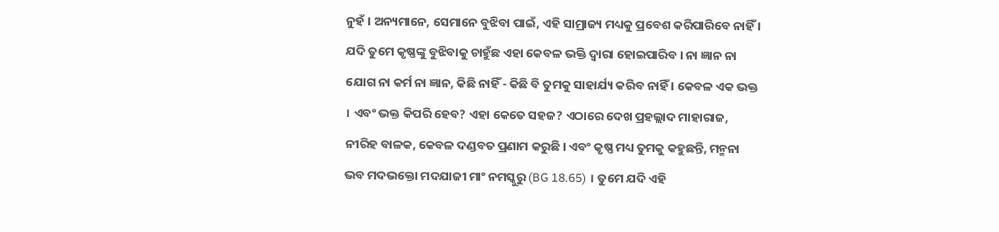ନୁହଁ । ଅନ୍ୟମାନେ, ସେମାନେ ବୁଝିବା ପାଇଁ, ଏହି ସାମ୍ରାଜ୍ୟ ମଧ୍ୟକୁ ପ୍ରବେଶ କରିପାରିବେ ନାହିଁ । ଯଦି ତୁମେ କୃଷ୍ଣଙ୍କୁ ବୁଝିବାକୁ ଚାହୁଁଛ ଏହା କେବଳ ଭକ୍ତି ଦ୍ଵାରା ହୋଇପାରିବ । ନା ଜ୍ଞାନ ନା ଯୋଗ ନା କର୍ମ ନା ଜ୍ଞାନ, କିଛି ନାହିଁ - କିଛି ବି ତୁମକୁ ସାହାର୍ଯ୍ୟ କରିବ ନାହିଁ । କେବଳ ଏକ ଭକ୍ତ । ଏବଂ ଭକ୍ତ କିପରି ହେବ? ଏହା କେତେ ସହଜ? ଏଠାରେ ଦେଖ ପ୍ରହଲ୍ଲାଦ ମାହାରାଜ, ନୀରିହ ବାଳକ, କେବଳ ଦଣ୍ଡବତ ପ୍ରଣାମ କରୁଛି । ଏବଂ କୃଷ୍ଣ ମଧ୍ୟ ତୁମକୁ କହୁଛନ୍ତି, ମନ୍ମନା ଭବ ମଦଭକ୍ତୋ ମଦଯାଜୀ ମାଂ ନମସ୍କୁରୁ (BG 18.65) । ତୁମେ ଯଦି ଏହି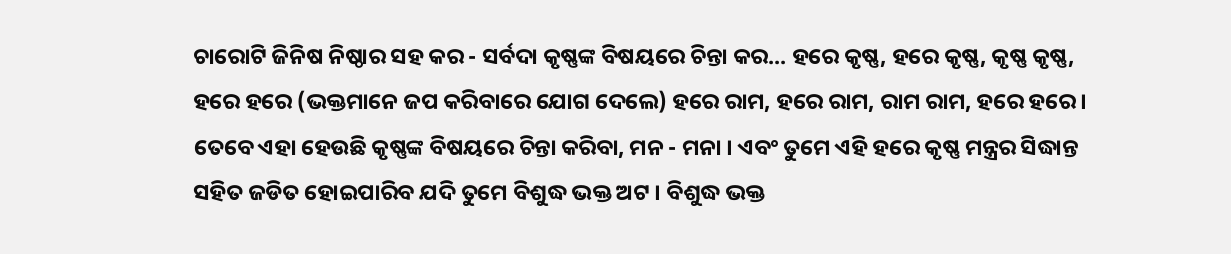ଚାରୋଟି ଜିନିଷ ନିଷ୍ଠାର ସହ କର - ସର୍ବଦା କୃଷ୍ଣଙ୍କ ବିଷୟରେ ଚିନ୍ତା କର... ହରେ କୃଷ୍ଣ, ହରେ କୃଷ୍ଣ, କୃଷ୍ଣ କୃଷ୍ଣ, ହରେ ହରେ (ଭକ୍ତମାନେ ଜପ କରିବାରେ ଯୋଗ ଦେଲେ) ହରେ ରାମ, ହରେ ରାମ, ରାମ ରାମ, ହରେ ହରେ । ତେବେ ଏହା ହେଉଛି କୃଷ୍ଣଙ୍କ ବିଷୟରେ ଚିନ୍ତା କରିବା, ମନ - ମନା । ଏବଂ ତୁମେ ଏହି ହରେ କୃଷ୍ଣ ମନ୍ତ୍ରର ସିଦ୍ଧାନ୍ତ ସହିତ ଜଡିତ ହୋଇପାରିବ ଯଦି ତୁମେ ବିଶୁଦ୍ଧ ଭକ୍ତ ଅଟ । ବିଶୁଦ୍ଧ ଭକ୍ତ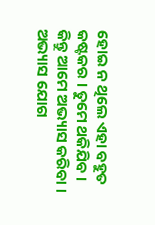ହୋଇ ନ ଥିଲେ ଏହା ବହୁତ କଷ୍ଟକର । ତୁମେ ଥକିଯିବ । କିନ୍ତୁ ଆମେ ଅଭ୍ୟାସ କରିବା । ଅଭ୍ୟାସ ଯୋଗ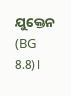ଯୁକ୍ତେନ (BG 8.8)।